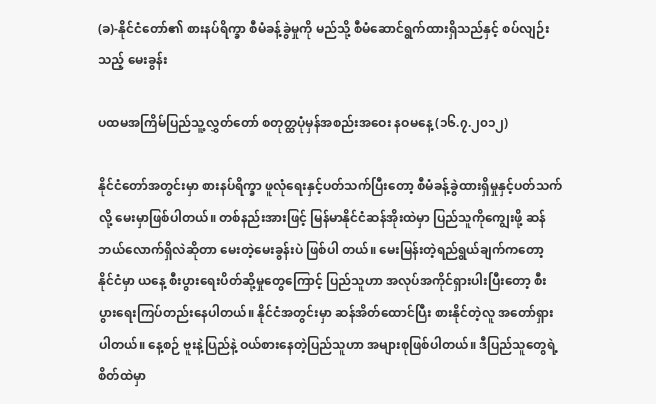(ခ)-နိုင်ငံတော်၏ စားနပ်ရိက္ခာ စီမံခန့်ခွဲမှုကို မည်သို့ စီမံဆောင်ရွက်ထားရှိသည်နှင့် စပ်လျဉ်းသည့် မေးခွန်း

ပထမအကြိမ်ပြည်သူ့လွှတ်တော် စတုတ္ထပုံမှန်အစည်းအဝေး နဝမနေ့ (၁၆.၇.၂၀၁၂)

နိုင်ငံတော်အတွင်းမှာ စားနပ်ရိက္ခာ ဖူလုံရေးနှင့်ပတ်သက်ပြီးတော့ စီမံခန့်ခွဲထားရှိမှုနှင့်ပတ်သက်လို့ မေးမှာဖြစ်ပါတယ်။ တစ်နည်းအားဖြင့် မြန်မာနိုင်ငံဆန်အိုးထဲမှာ ပြည်သူကိုကျွေးဖို့ ဆန်ဘယ်လောက်ရှိလဲဆိုတာ မေးတဲ့မေးခွန်းပဲ ဖြစ်ပါ တယ်။ မေးမြန်းတဲ့ရည်ရွယ်ချက်ကတော့ နိုင်ငံမှာ ယနေ့ စီးပွားရေးပိတ်ဆို့မှုတွေကြောင့် ပြည်သူဟာ အလုပ်အကိုင်ရှားပါးပြီးတော့ စီးပွားရေးကြပ်တည်းနေပါတယ်။ နိုင်ငံအတွင်းမှာ ဆန်အိတ်ထောင်ပြီး စားနိုင်တဲ့လူ အတော်ရှားပါတယ်။ နေ့စဉ် ဗူးနဲ့ပြည်နဲ့ ဝယ်စားနေတဲ့ပြည်သူဟာ အများစုဖြစ်ပါတယ်။ ဒီပြည်သူတွေရဲ့စိတ်ထဲမှာ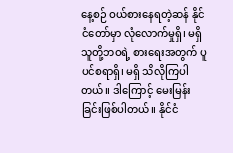နေ့စဉ် ဝယ်စားနေရတဲ့ဆန် နိုင်ငံတော်မှာ လုံလောက်မှုရှိ၊ မရှိ သူတို့ဘဝရဲ့ စားရေးအတွက် ပူပင်စရာရှိ၊ မရှိ သိလိုကြပါတယ်။ ဒါကြောင့် မေးမြန်းခြင်းဖြစ်ပါတယ်။ နိုင်ငံ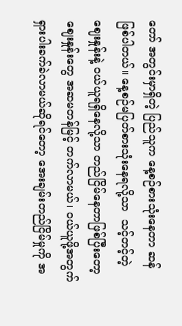တော် အတွင်းမှာရှိတဲ့ ပြည်သူက နေ့စဉ်စားသုံးနေတာ ဆန်ဖြစ်ပါတယ်။ နေ့စဉ်မပြတ်စားသုံးနေရလို့သာ  သင့်တင့်တဲ့ဈေးနှုန်းနဲ့ ဝယ်ယူရရှိနေလို့သာ တည်ငြိမ်နေတာဖြစ်ပြီးတော့ ဈေးနှုန်းတွေ အဆမတန်မြင့် တက်လာမယ်၊ ဝယ်ယူဖို့အတွက် ရှားပါးခက်ခဲလာမယ်ဆိုရင်တော့ အေးချမ်းတည်ငြိမ်မှုကို အ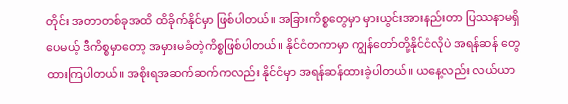တိုင်း အတာတစ်ခုအထိ ထိခိုက်နိုင်မှာ ဖြစ်ပါတယ်။ အခြားကိစ္စတွေမှာ မှားယွင်းအားနည်းတာ ပြဿနာမရှိ ပေမယ့် ဒီကိစ္စမှာတော့ အမှားမခံတဲ့ကိစ္စဖြစ်ပါတယ်။ နိုင်ငံတကာမှာ ကျွန်တော်တို့နိုင်ငံလိုပဲ အရန်ဆန် တွေထားကြပါတယ်။ အစိုးရအဆက်ဆက်ကလည်း နိုင်ငံမှာ အရန်ဆန်ထားခဲ့ပါတယ်။ ယနေ့လည်း လယ်ယာ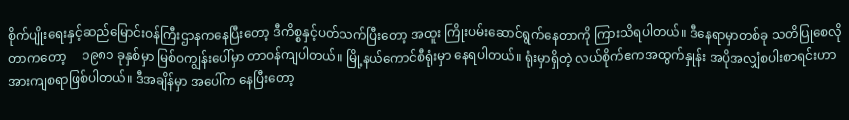စိုက်ပျိုးရေးနှင့်ဆည်မြောင်းဝန်ကြီးဌာနကနေပြီးတော့ ဒီကိစ္စနှင့်ပတ်သက်ပြီးတော့ အထူး ကြိုးပမ်းဆောင်ရွက်နေတာကို ကြားသိရပါတယ်။ ဒီနေရာမှာတစ်ခု သတိပြုစေလိုတာကတော့     ၁၉၈၁ ခုနှစ်မှာ မြစ်ဝကျွန်းပေါ်မှာ တာဝန်ကျပါတယ်။ မြို့နယ်ကောင်စီရုံးမှာ နေရပါတယ်။ ရုံးမှာရှိတဲ့ လယ်စိုက်ဧကအထွက်နှုန်း အပိုအလျှံစပါးစာရင်းဟာ အားကျစရာဖြစ်ပါတယ်။ ဒီအချိန်မှာ အပေါ်က နေပြီးတော့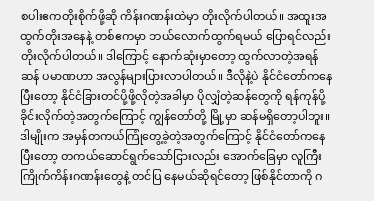စပါးဧကတိုးစိုက်ဖို့ဆို ကိန်းဂဏန်းထဲမှာ တိုးလိုက်ပါတယ်။ အထူးအထွက်တိုးအနေနဲ့ တစ်ဧကမှာ ဘယ်လောက်ထွက်ရမယ် ပြောရင်လည်း တိုးလိုက်ပါတယ်။ ဒါကြောင့် နောက်ဆုံးမှာတော့ ထွက်လာတဲ့အရန်ဆန် ပမာဏဟာ အလွန်များပြားလာပါတယ်။ ဒီလိုနဲ့ပဲ နိုင်ငံတော်ကနေပြီးတော့ နိုင်ငံခြားတင်ပို့ဖို့လိုတဲ့အခါမှာ ပိုလျှံတဲ့ဆန်တွေကို ရန်ကုန်ပို့ခိုင်းလိုက်တဲ့အတွက်ကြောင့် ကျွန်တော်တို့ မြို့မှာ ဆန်မရှိတော့ပါဘူး။ ဒါမျိုးက အမှန်တကယ်ကြုံတွေ့ခဲ့တဲ့အတွက်ကြောင့် နိုင်ငံတော်ကနေ ပြီးတော့ တကယ်ဆောင်ရွက်သော်ငြားလည်း အောက်ခြေမှာ လူကြီးကြိုက်ကိန်းဂဏန်းတွေနဲ့ တင်ပြ နေမယ်ဆိုရင်တော့ ဖြစ်နိုင်တာကို ဂ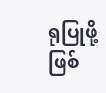ရုပြုဖို့ဖြစ်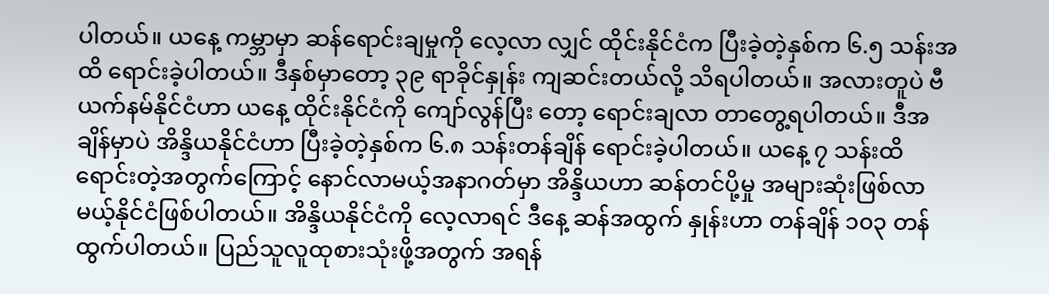ပါတယ်။ ယနေ့ ကမ္ဘာမှာ ဆန်ရောင်းချမှုကို လေ့လာ လျှင် ထိုင်းနိုင်ငံက ပြီးခဲ့တဲ့နှစ်က ၆.၅ သန်းအထိ ရောင်းခဲ့ပါတယ်။ ဒီနှစ်မှာတော့ ၃၉ ရာခိုင်နှုန်း ကျဆင်းတယ်လို့ သိရပါတယ်။ အလားတူပဲ ဗီယက်နမ်နိုင်ငံဟာ ယနေ့ ထိုင်းနိုင်ငံကို ကျော်လွန်ပြီး တော့ ရောင်းချလာ တာတွေ့ရပါတယ်။ ဒီအချိန်မှာပဲ အိန္ဒိယနိုင်ငံဟာ ပြီးခဲ့တဲ့နှစ်က ၆.၈ သန်းတန်ချိန် ရောင်းခဲ့ပါတယ်။ ယနေ့ ၇ သန်းထိ ရောင်းတဲ့အတွက်ကြောင့် နောင်လာမယ့်အနာဂတ်မှာ အိန္ဒိယဟာ ဆန်တင်ပို့မှု အများဆုံးဖြစ်လာမယ့်နိုင်ငံဖြစ်ပါတယ်။ အိန္ဒိယနိုင်ငံကို လေ့လာရင် ဒီနေ့ ဆန်အထွက် နှုန်းဟာ တန်ချိန် ၁၀၃ တန် ထွက်ပါတယ်။ ပြည်သူလူထုစားသုံးဖို့အတွက် အရန်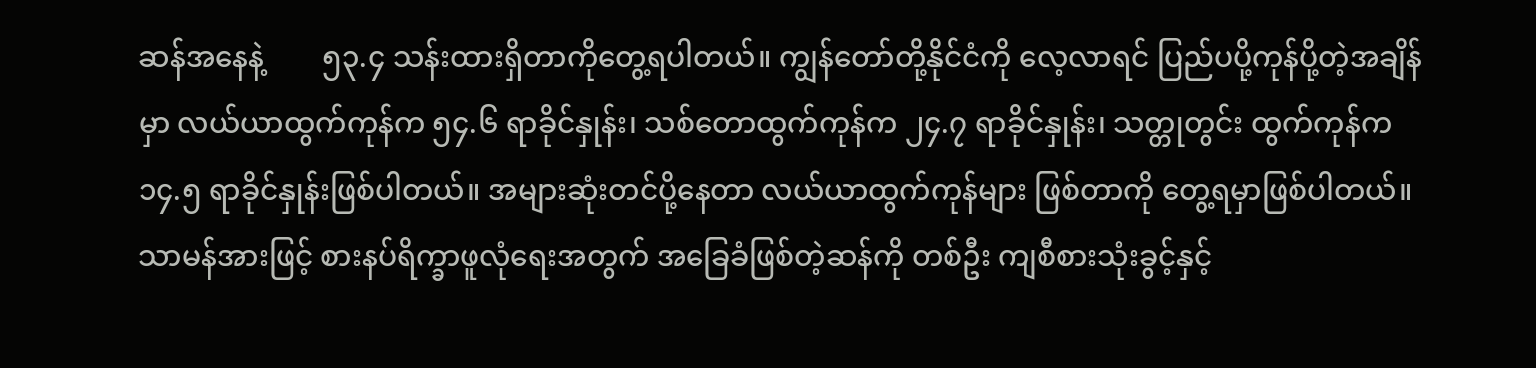ဆန်အနေနဲ့        ၅၃.၄ သန်းထားရှိတာကိုတွေ့ရပါတယ်။ ကျွန်တော်တို့နိုင်ငံကို လေ့လာရင် ပြည်ပပို့ကုန်ပို့တဲ့အချိန်မှာ လယ်ယာထွက်ကုန်က ၅၄.၆ ရာခိုင်နှုန်း၊ သစ်တောထွက်ကုန်က ၂၄.၇ ရာခိုင်နှုန်း၊ သတ္တုတွင်း ထွက်ကုန်က ၁၄.၅ ရာခိုင်နှုန်းဖြစ်ပါတယ်။ အများဆုံးတင်ပို့နေတာ လယ်ယာထွက်ကုန်များ ဖြစ်တာကို တွေ့ရမှာဖြစ်ပါတယ်။ သာမန်အားဖြင့် စားနပ်ရိက္ခာဖူလုံရေးအတွက် အခြေခံဖြစ်တဲ့ဆန်ကို တစ်ဦး ကျစီစားသုံးခွင့်နှင့်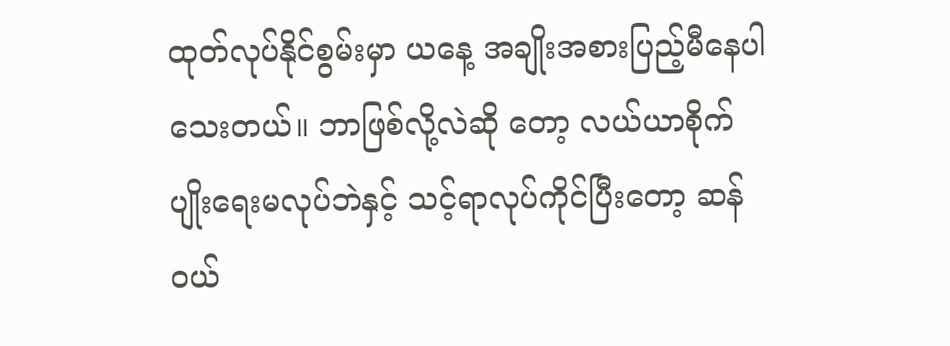ထုတ်လုပ်နိုင်စွမ်းမှာ ယနေ့ အချိုးအစားပြည့်မီနေပါသေးတယ်။ ဘာဖြစ်လို့လဲဆို တော့ လယ်ယာစိုက်ပျိုးရေးမလုပ်ဘဲနှင့် သင့်ရာလုပ်ကိုင်ပြီးတော့ ဆန်ဝယ်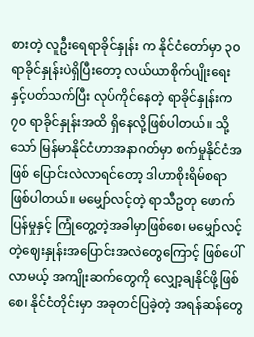စားတဲ့ လူဦးရေရာခိုင်နှုန်း က နိုင်ငံတော်မှာ ၃၀ ရာခိုင်နှုန်းပဲရှိပြီးတော့ လယ်ယာစိုက်ပျိုးရေးနှင့်ပတ်သက်ပြီး လုပ်ကိုင်နေတဲ့ ရာခိုင်နှုန်းက ၇၀ ရာခိုင်နှုန်းအထိ ရှိနေလို့ဖြစ်ပါတယ်။ သို့သော် မြန်မာနိုင်ငံဟာအနာဂတ်မှာ စက်မှုနိုင်ငံအဖြစ် ပြောင်းလဲလာရင်တော့ ဒါဟာစိုးရိမ်စရာဖြစ်ပါတယ်။ မမျှော်လင့်တဲ့ ရာသီဥတု ဖောက်ပြန်မှုနှင့် ကြုံတွေ့တဲ့အခါမှာဖြစ်စေ၊ မမျှော်လင့်တဲ့ဈေးနှုန်းအပြောင်းအလဲတွေကြောင့် ဖြစ်ပေါ် လာမယ့် အကျိုးဆက်တွေကို လျှော့ချနိုင်ဖို့ဖြစ်စေ၊ နိုင်ငံတိုင်းမှာ အခုတင်ပြခဲ့တဲ့ အရန်ဆန်တွေ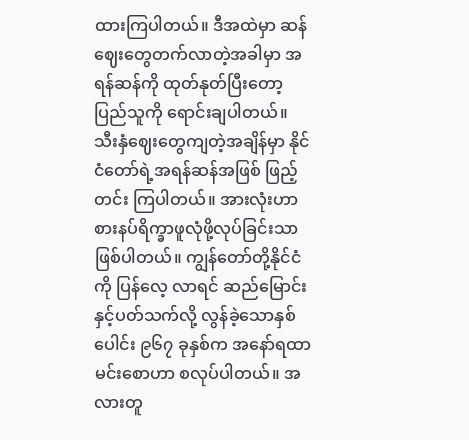ထားကြပါတယ်။ ဒီအထဲမှာ ဆန်ဈေးတွေတက်လာတဲ့အခါမှာ အရန်ဆန်ကို ထုတ်နုတ်ပြီးတော့ ပြည်သူကို ရောင်းချပါတယ်။ သီးနှံဈေးတွေကျတဲ့အချိန်မှာ နိုင်ငံတော်ရဲ့အရန်ဆန်အဖြစ် ဖြည့်တင်း ကြပါတယ်။ အားလုံးဟာ စားနပ်ရိက္ခာဖူလုံဖို့လုပ်ခြင်းသာ ဖြစ်ပါတယ်။ ကျွန်တော်တို့နိုင်ငံကို ပြန်လေ့ လာရင် ဆည်မြောင်းနှင့်ပတ်သက်လို့ လွန်ခဲ့သောနှစ်ပေါင်း ၉၆၇ ခုနှစ်က အနော်ရထာမင်းစောဟာ စလုပ်ပါတယ်။ အလားတူ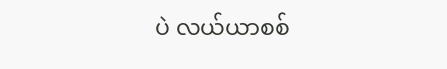ပဲ လယ်ယာစစ်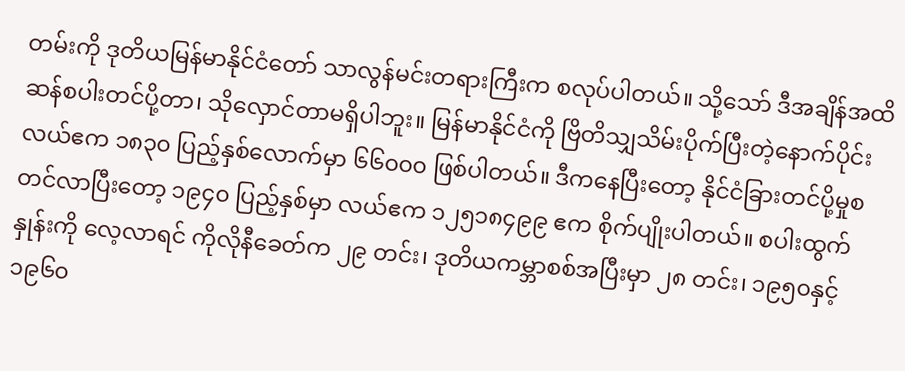တမ်းကို ဒုတိယမြန်မာနိုင်ငံတော် သာလွန်မင်းတရားကြီးက စလုပ်ပါတယ်။ သို့သော် ဒီအချိန်အထိ ဆန်စပါးတင်ပို့တာ၊ သိုလှောင်တာမရှိပါဘူး။ မြန်မာနိုင်ငံကို ဗြိတိသျှသိမ်းပိုက်ပြီးတဲ့နောက်ပိုင်း လယ်ဧက ၁၈၃၀ ပြည့်နှစ်လောက်မှာ ၆၆၀၀၀ ဖြစ်ပါတယ်။ ဒီကနေပြီးတော့ နိုင်ငံခြားတင်ပို့မှုစတင်လာပြီးတော့ ၁၉၄၀ ပြည့်နှစ်မှာ လယ်ဧက ၁၂၅၁၈၄၉၉ ဧက စိုက်ပျိုးပါတယ်။ စပါးထွက်နှုန်းကို လေ့လာရင် ကိုလိုနီခေတ်က ၂၉ တင်း၊ ဒုတိယကမ္ဘာစစ်အပြီးမှာ ၂၈ တင်း၊ ၁၉၅၀နှင့် ၁၉၆၀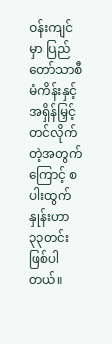ဝန်းကျင်မှာ ပြည်တော်သာစီမံကိန်းနှင့် အရှိန်မြှင့်တင်လိုက်တဲ့အတွက် ကြောင့် စပါးထွက်နှုန်းဟာ ၃၃တင်းဖြစ်ပါတယ်။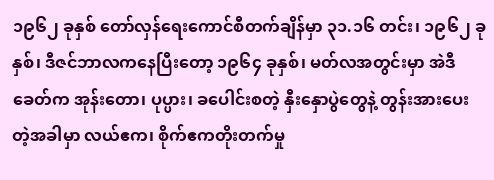၁၉၆၂ ခုနှစ် တော်လှန်ရေးကောင်စီတက်ချိန်မှာ ၃၁.၁၆ တင်း၊ ၁၉၆၂ ခုနှစ်၊ ဒီဇင်ဘာလကနေပြီးတော့ ၁၉၆၄ ခုနှစ်၊ မတ်လအတွင်းမှာ အဲဒီခေတ်က အုန်းတော၊ ပုပ္ပား၊ ခပေါင်းစတဲ့ နှီးနှောပွဲတွေနဲ့ တွန်းအားပေးတဲ့အခါမှာ လယ်ဧက၊ စိုက်ဧကတိုးတက်မှု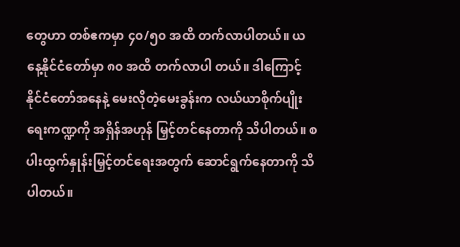တွေဟာ တစ်ဧကမှာ ၄၀/၅၀ အထိ တက်လာပါတယ်။ ယနေ့နိုင်ငံတော်မှာ ၈၀ အထိ တက်လာပါ တယ်။ ဒါကြောင့် နိုင်ငံတော်အနေနဲ့ မေးလိုတဲ့မေးခွန်းက လယ်ယာစိုက်ပျိုးရေးကဏ္ဍကို အရှိန်အဟုန် မြှင့်တင်နေတာကို သိပါတယ်။ စပါးထွက်နှုန်းမြှင့်တင်ရေးအတွက် ဆောင်ရွက်နေတာကို သိပါတယ်။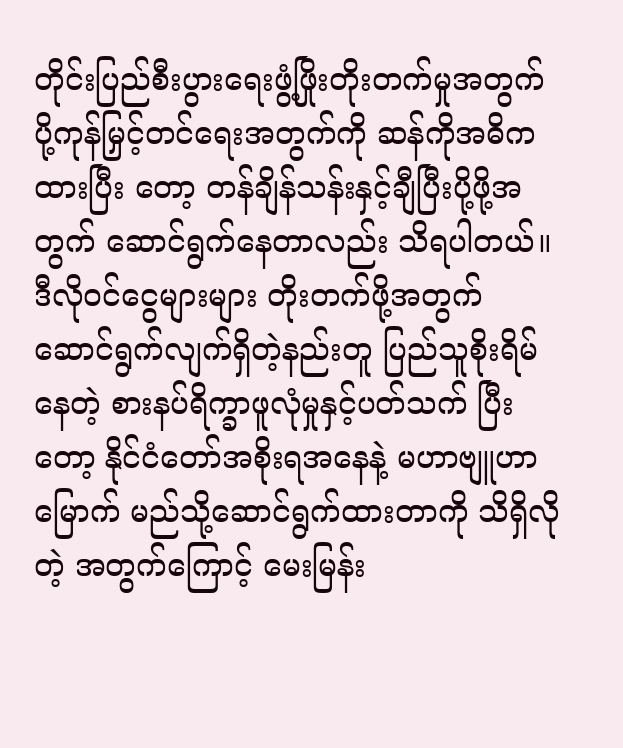တိုင်းပြည်စီးပွားရေးဖွံ့ဖြိုးတိုးတက်မှုအတွက် ပို့ကုန်မြှင့်တင်ရေးအတွက်ကို ဆန်ကိုအဓိကထားပြီး တော့ တန်ချိန်သန်းနှင့်ချီပြီးပို့ဖို့အတွက် ဆောင်ရွက်နေတာလည်း သိရပါတယ်။ ဒီလိုဝင်ငွေများများ တိုးတက်ဖို့အတွက် ဆောင်ရွက်လျက်ရှိတဲ့နည်းတူ ပြည်သူစိုးရိမ်နေတဲ့ စားနပ်ရိက္ခာဖူလုံမှုနှင့်ပတ်သက် ပြီးတော့ နိုင်ငံတော်အစိုးရအနေနဲ့ မဟာဗျူဟာမြောက် မည်သို့ဆောင်ရွက်ထားတာကို သိရှိလိုတဲ့ အတွက်ကြောင့် မေးမြန်း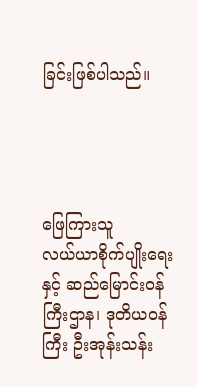ခြင်းဖြစ်ပါသည်။




ဖြေကြားသူ
လယ်ယာစိုက်ပျိုးရေးနှင့် ဆည်မြောင်းဝန်ကြီးဌာန၊ ဒုတိယဝန်ကြီး ဦးအုန်းသန်း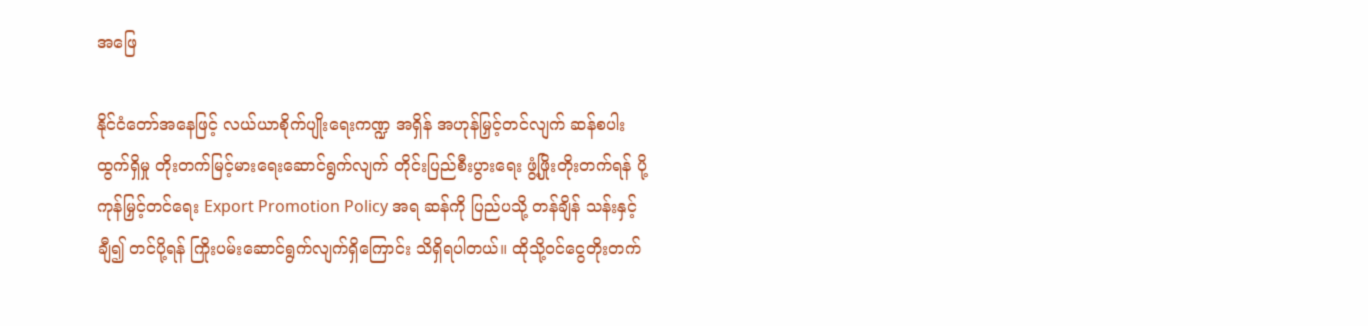အဖြေ

နိုင်ငံတော်အနေဖြင့် လယ်ယာစိုက်ပျိုးရေးကဏ္ဍ အရှိန် အဟုန်မြှင့်တင်လျက် ဆန်စပါးထွက်ရှိမှု တိုးတက်မြင့်မားရေးဆောင်ရွက်လျက် တိုင်းပြည်စီးပွားရေး ဖွံ့ဖြိုးတိုးတက်ရန် ပို့ကုန်မြှင့်တင်ရေး Export Promotion Policy အရ ဆန်ကို ပြည်ပသို့ တန်ချိန် သန်းနှင့်ချီ၍ တင်ပို့ရန် ကြိုးပမ်းဆောင်ရွက်လျက်ရှိကြောင်း သိရှိရပါတယ်။ ထိုသို့ဝင်ငွေတိုးတက်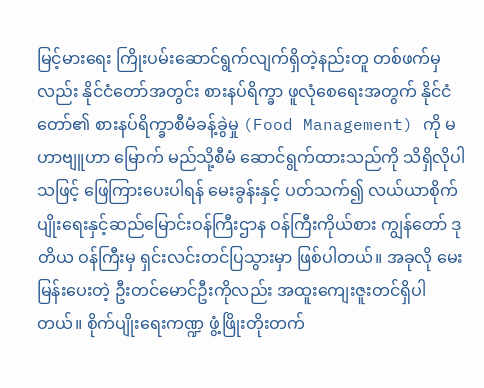မြင့်မားရေး ကြိုးပမ်းဆောင်ရွက်လျက်ရှိတဲ့နည်းတူ တစ်ဖက်မှလည်း နိုင်ငံတော်အတွင်း စားနပ်ရိက္ခာ ဖူလုံစေရေးအတွက် နိုင်ငံတော်၏ စားနပ်ရိက္ခာစီမံခန့်ခွဲမှု (Food Management) ကို မဟာဗျူဟာ မြောက် မည်သို့စီမံ ဆောင်ရွက်ထားသည်ကို သိရှိလိုပါသဖြင့် ဖြေကြားပေးပါရန် မေးခွန်းနှင့် ပတ်သက်၍ လယ်ယာစိုက်ပျိုးရေးနှင့်ဆည်မြောင်းဝန်ကြီးဌာန ဝန်ကြီးကိုယ်စား ကျွန်တော် ဒုတိယ ဝန်ကြီးမှ ရှင်းလင်းတင်ပြသွားမှာ ဖြစ်ပါတယ်။ အခုလို မေးမြန်းပေးတဲ့ ဦးတင်မောင်ဦးကိုလည်း အထူးကျေးဇူးတင်ရှိပါတယ်။ စိုက်ပျိုးရေးကဏ္ဍ ဖွံ့ဖြိုးတိုးတက်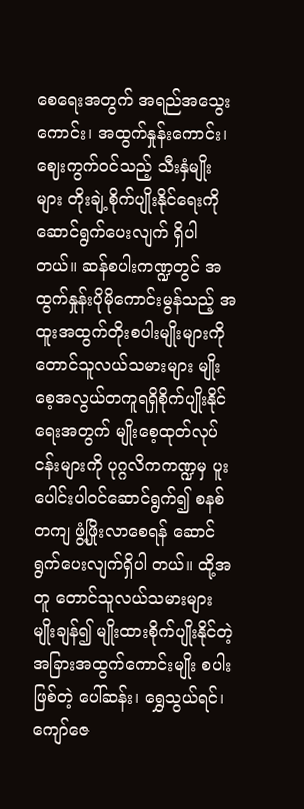စေရေးအတွက် အရည်အသွေးကောင်း၊ အထွက်နှုန်းကောင်း၊ ဈေးကွက်ဝင်သည့် သီးနှံမျိုးများ တိုးချဲ့စိုက်ပျိုးနိုင်ရေးကို ဆောင်ရွက်ပေးလျက် ရှိပါတယ်။ ဆန်စပါးကဏ္ဍတွင် အထွက်နှုန်းပိုမိုကောင်းမွန်သည့် အထူးအထွက်တိုးစပါးမျိုးများကို တောင်သူလယ်သမားများ မျိုးစေ့အလွယ်တကူရရှိစိုက်ပျိုးနိုင်ရေးအတွက် မျိုးစေ့ထုတ်လုပ်ငန်းများကို ပုဂ္ဂလိကကဏ္ဍမှ ပူးပေါင်းပါဝင်ဆောင်ရွက်၍ စနစ်တကျ ဖွံ့ဖြိုးလာစေရန် ဆောင်ရွက်ပေးလျက်ရှိပါ တယ်။ ထို့အတူ တောင်သူလယ်သမားများ မျိုးချန်၍ မျိုးထားစိုက်ပျိုးနိုင်တဲ့ အခြားအထွက်ကောင်းမျိုး စပါးဖြစ်တဲ့ ပေါ်ဆန်း၊ ရွှေသွယ်ရင်၊ ကျော်ဇေ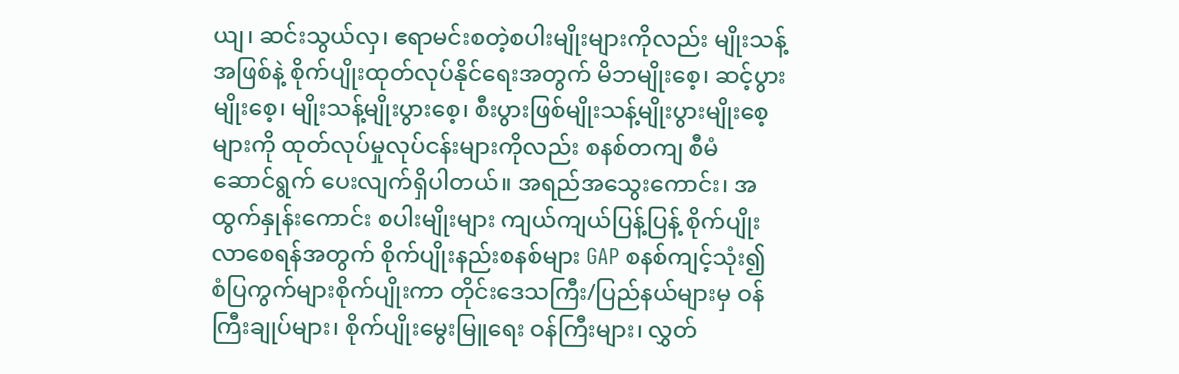ယျ၊ ဆင်းသွယ်လှ၊ ဧရာမင်းစတဲ့စပါးမျိုးများကိုလည်း မျိုးသန့်အဖြစ်နဲ့ စိုက်ပျိုးထုတ်လုပ်နိုင်ရေးအတွက် မိဘမျိုးစေ့၊ ဆင့်ပွားမျိုးစေ့၊ မျိုးသန့်မျိုးပွားစေ့၊ စီးပွားဖြစ်မျိုးသန့်မျိုးပွားမျိုးစေ့များကို ထုတ်လုပ်မှုလုပ်ငန်းများကိုလည်း စနစ်တကျ စီမံ ဆောင်ရွက် ပေးလျက်ရှိပါတယ်။ အရည်အသွေးကောင်း၊ အထွက်နှုန်းကောင်း စပါးမျိုးများ ကျယ်ကျယ်ပြန့်ပြန့် စိုက်ပျိုးလာစေရန်အတွက် စိုက်ပျိုးနည်းစနစ်များ GAP စနစ်ကျင့်သုံး၍ စံပြကွက်များစိုက်ပျိုးကာ တိုင်းဒေသကြီး/ပြည်နယ်များမှ ဝန်ကြီးချုပ်များ၊ စိုက်ပျိုးမွေးမြူရေး ဝန်ကြီးများ၊ လွှတ်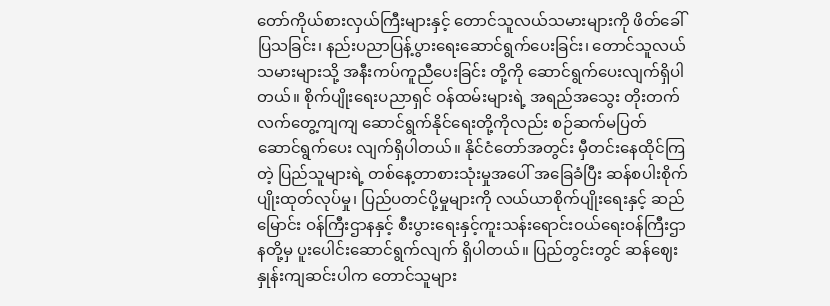တော်ကိုယ်စားလှယ်ကြီးများနှင့် တောင်သူလယ်သမားများကို ဖိတ်ခေါ်ပြသခြင်း၊ နည်းပညာပြန့်ပွားရေးဆောင်ရွက်ပေးခြင်း၊ တောင်သူလယ်သမားများသို့ အနီးကပ်ကူညီပေးခြင်း တို့ကို ဆောင်ရွက်ပေးလျက်ရှိပါတယ်။ စိုက်ပျိုးရေးပညာရှင် ဝန်ထမ်းများရဲ့ အရည်အသွေး တိုးတက် လက်တွေ့ကျကျ ဆောင်ရွက်နိုင်ရေးတို့ကိုလည်း စဉ်ဆက်မပြတ် ဆောင်ရွက်ပေး လျက်ရှိပါတယ်။ နိုင်ငံတော်အတွင်း မှီတင်းနေထိုင်ကြတဲ့ ပြည်သူများရဲ့ တစ်နေ့တာစားသုံးမှုအပေါ် အခြေခံပြီး ဆန်စပါးစိုက်ပျိုးထုတ်လုပ်မှု၊ ပြည်ပတင်ပို့မှုများကို လယ်ယာစိုက်ပျိုးရေးနှင့် ဆည်မြောင်း ဝန်ကြီးဌာနနှင့် စီးပွားရေးနှင့်ကူးသန်းရောင်းဝယ်ရေးဝန်ကြီးဌာနတို့မှ ပူးပေါင်းဆောင်ရွက်လျက် ရှိပါတယ်။ ပြည်တွင်းတွင် ဆန်ဈေးနှုန်းကျဆင်းပါက တောင်သူများ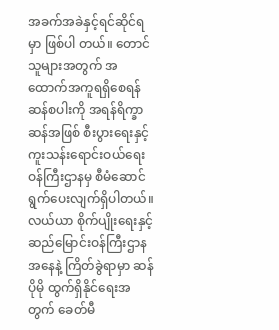အခက်အခဲနှင့်ရင်ဆိုင်ရမှာ ဖြစ်ပါ တယ်။ တောင်သူများအတွက် အထောက်အကူရရှိစေရန် ဆန်စပါးကို အရန်ရိက္ခာဆန်အဖြစ် စီးပွားရေးနှင့် ကူးသန်းရောင်းဝယ်ရေးဝန်ကြီးဌာနမှ စီမံဆောင်ရွက်ပေးလျက်ရှိပါတယ်။ လယ်ယာ စိုက်ပျိုးရေးနှင့်ဆည်မြောင်းဝန်ကြီးဌာနအနေနဲ့ ကြိတ်ခွဲရာမှာ ဆန်ပိုမို ထွက်ရှိနိုင်ရေးအတွက် ခေတ်မီ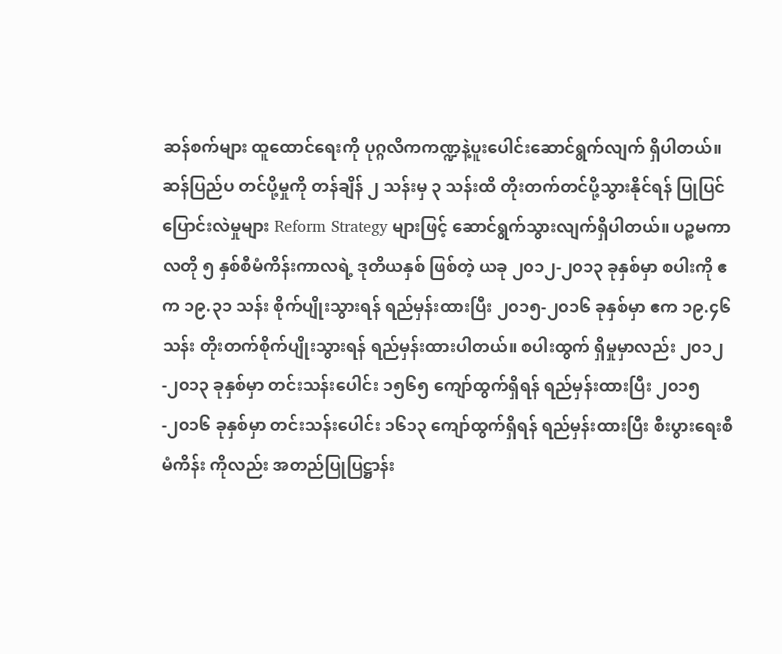ဆန်စက်များ ထူထောင်ရေးကို ပုဂ္ဂလိကကဏ္ဍနဲ့ပူးပေါင်းဆောင်ရွက်လျက် ရှိပါတယ်။ ဆန်ပြည်ပ တင်ပို့မှုကို တန်ချိန် ၂ သန်းမှ ၃ သန်းထိ တိုးတက်တင်ပို့သွားနိုင်ရန် ပြုပြင်ပြောင်းလဲမှုများ Reform Strategy များဖြင့် ဆောင်ရွက်သွားလျက်ရှိပါတယ်။ ပဉ္စမကာလတို ၅ နှစ်စီမံကိန်းကာလရဲ့ ဒုတိယနှစ် ဖြစ်တဲ့ ယခု ၂၀၁၂-၂၀၁၃ ခုနှစ်မှာ စပါးကို ဧက ၁၉.၃၁ သန်း စိုက်ပျိုးသွားရန် ရည်မှန်းထားပြီး ၂၀၁၅-၂၀၁၆ ခုနှစ်မှာ ဧက ၁၉.၄၆ သန်း တိုးတက်စိုက်ပျိုးသွားရန် ရည်မှန်းထားပါတယ်။ စပါးထွက် ရှိမှုမှာလည်း ၂၀၁၂-၂၀၁၃ ခုနှစ်မှာ တင်းသန်းပေါင်း ၁၅၆၅ ကျော်ထွက်ရှိရန် ရည်မှန်းထားပြီး ၂၀၁၅-၂၀၁၆ ခုနှစ်မှာ တင်းသန်းပေါင်း ၁၆၁၃ ကျော်ထွက်ရှိရန် ရည်မှန်းထားပြီး စီးပွားရေးစီမံကိန်း ကိုလည်း အတည်ပြုပြဋ္ဌာန်း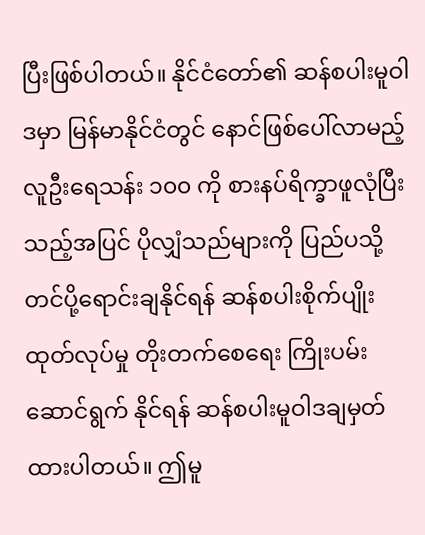ပြီးဖြစ်ပါတယ်။ နိုင်ငံတော်၏ ဆန်စပါးမူဝါဒမှာ မြန်မာနိုင်ငံတွင် နောင်ဖြစ်ပေါ်လာမည့် လူဦးရေသန်း ၁၀၀ ကို စားနပ်ရိက္ခာဖူလုံပြီးသည့်အပြင် ပိုလျှံသည်များကို ပြည်ပသို့ တင်ပို့ရောင်းချနိုင်ရန် ဆန်စပါးစိုက်ပျိုးထုတ်လုပ်မှု တိုးတက်စေရေး ကြိုးပမ်းဆောင်ရွက် နိုင်ရန် ဆန်စပါးမူဝါဒချမှတ်ထားပါတယ်။ ဤမူ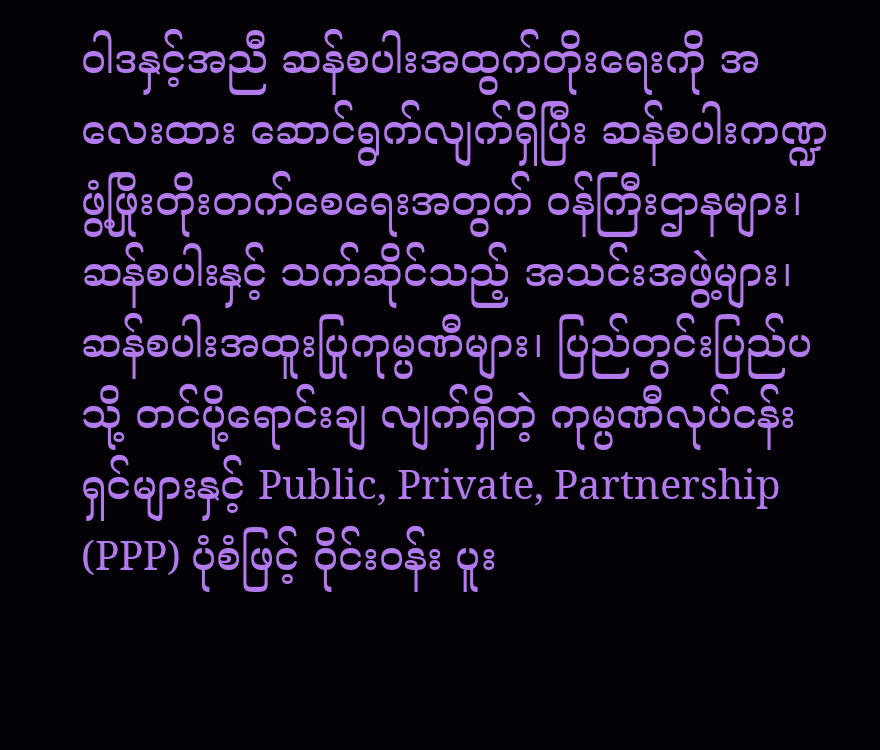ဝါဒနှင့်အညီ ဆန်စပါးအထွက်တိုးရေးကို အလေးထား ဆောင်ရွက်လျက်ရှိပြီး ဆန်စပါးကဏ္ဍဖွံ့ဖြိုးတိုးတက်စေရေးအတွက် ဝန်ကြီးဌာနများ၊ ဆန်စပါးနှင့် သက်ဆိုင်သည့် အသင်းအဖွဲ့များ၊ ဆန်စပါးအထူးပြုကုမ္ပဏီများ၊ ပြည်တွင်းပြည်ပသို့ တင်ပို့ရောင်းချ လျက်ရှိတဲ့ ကုမ္ပဏီလုပ်ငန်းရှင်များနှင့် Public, Private, Partnership (PPP) ပုံစံဖြင့် ဝိုင်းဝန်း ပူး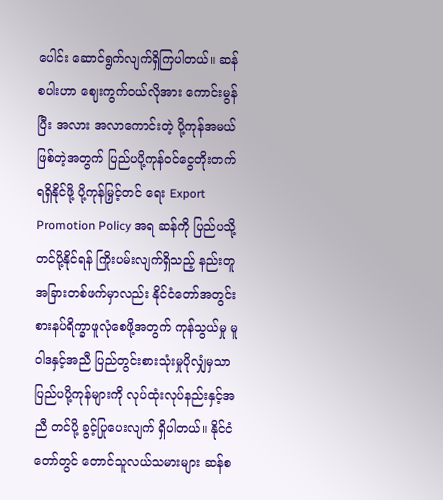ပေါင်း ဆောင်ရွက်လျက်ရှိကြပါတယ်။ ဆန်စပါးဟာ ဈေးကွက်ဝယ်လိုအား ကောင်းမွန်ပြီး အလား အလာကောင်းတဲ့ ပို့ကုန်အမယ်ဖြစ်တဲ့အတွက် ပြည်ပပို့ကုန်ဝင်ငွေတိုးတက်ရရှိနိုင်ဖို့ ပို့ကုန်မြှင့်တင် ရေး Export Promotion Policy အရ ဆန်ကို ပြည်ပသို့ တင်ပို့နိုင်ရန် ကြိုးပမ်းလျက်ရှိသည့် နည်းတူ အခြားတစ်ဖက်မှာလည်း နိုင်ငံတော်အတွင်း စားနပ်ရိက္ခာဖူလုံစေဖို့အတွက် ကုန်သွယ်မှု မူဝါဒနှင့်အညီ ပြည်တွင်းစားသုံးမှုပိုလျှံမှသာ ပြည်ပပို့ကုန်များကို လုပ်ထုံးလုပ်နည်းနှင့်အညီ တင်ပို့ ခွင့်ပြုပေးလျက် ရှိပါတယ်။ နိုင်ငံတော်တွင် တောင်သူလယ်သမားများ ဆန်စ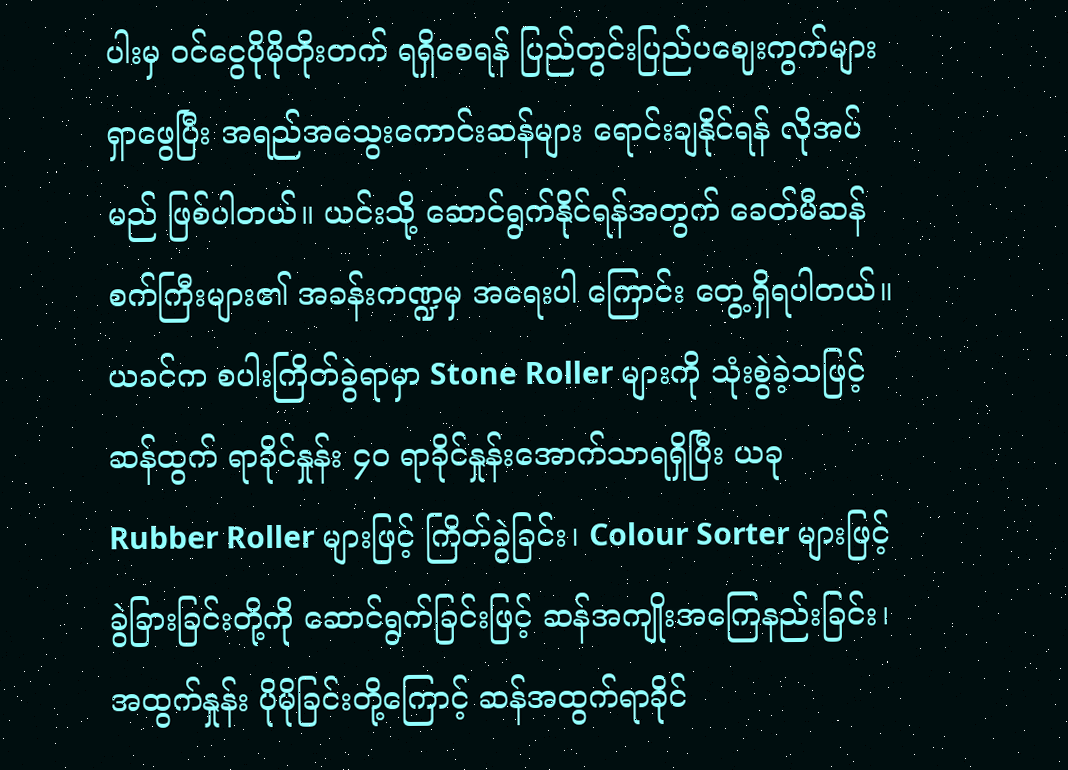ပါးမှ ဝင်ငွေပိုမိုတိုးတက် ရရှိစေရန် ပြည်တွင်းပြည်ပဈေးကွက်များ ရှာဖွေပြီး အရည်အသွေးကောင်းဆန်များ ရောင်းချနိုင်ရန် လိုအပ်မည် ဖြစ်ပါတယ်။ ယင်းသို့ ဆောင်ရွက်နိုင်ရန်အတွက် ခေတ်မီဆန်စက်ကြီးများ၏ အခန်းကဏ္ဍမှ အရေးပါ ကြောင်း တွေ့ရှိရပါတယ်။ ယခင်က စပါးကြိတ်ခွဲရာမှာ Stone Roller များကို သုံးစွဲခဲ့သဖြင့် ဆန်ထွက် ရာခိုင်နှုန်း ၄၀ ရာခိုင်နှုန်းအောက်သာရရှိပြီး ယခု Rubber Roller များဖြင့် ကြိတ်ခွဲခြင်း၊ Colour Sorter များဖြင့် ခွဲခြားခြင်းတို့ကို ဆောင်ရွက်ခြင်းဖြင့် ဆန်အကျိုးအကြေနည်းခြင်း၊ အထွက်နှုန်း ပိုမိုခြင်းတို့ကြောင့် ဆန်အထွက်ရာခိုင်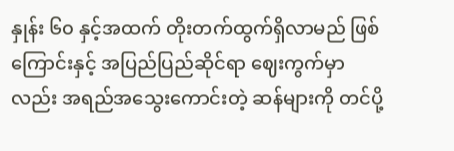နှုန်း ၆၀ နှင့်အထက် တိုးတက်ထွက်ရှိလာမည် ဖြစ်ကြောင်းနှင့် အပြည်ပြည်ဆိုင်ရာ ဈေးကွက်မှာလည်း အရည်အသွေးကောင်းတဲ့ ဆန်များကို တင်ပို့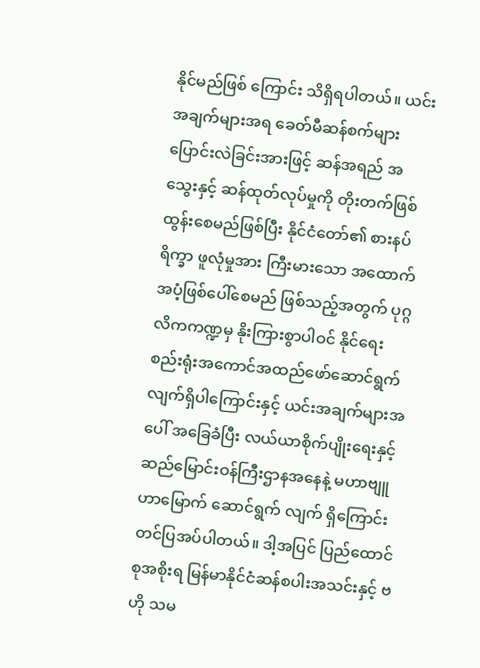နိုင်မည်ဖြစ် ကြောင်း သိရှိရပါတယ်။ ယင်းအချက်များအရ ခေတ်မီဆန်စက်များ ပြောင်းလဲခြင်းအားဖြင့် ဆန်အရည် အသွေးနှင့် ဆန်ထုတ်လုပ်မှုကို တိုးတက်ဖြစ်ထွန်းစေမည်ဖြစ်ပြီး နိုင်ငံတော်၏ စားနပ်ရိက္ခာ ဖူလုံမှုအား ကြီးမားသော အထောက်အပံ့ဖြစ်ပေါ်စေမည် ဖြစ်သည့်အတွက် ပုဂ္ဂလိကကဏ္ဍမှ နိုးကြားစွာပါဝင် နိုင်ရေး စည်းရုံးအကောင်အထည်ဖော်ဆောင်ရွက်လျက်ရှိပါကြောင်းနှင့် ယင်းအချက်များအပေါ် အခြေခံပြီး လယ်ယာစိုက်ပျိုးရေးနှင့်ဆည်မြောင်းဝန်ကြီးဌာနအနေနဲ့ မဟာဗျူဟာမြောက် ဆောင်ရွက် လျက် ရှိကြောင်းတင်ပြအပ်ပါတယ်။ ဒါ့အပြင် ပြည်ထောင်စုအစိုးရ မြန်မာနိုင်ငံဆန်စပါးအသင်းနှင့် ဗဟို သမ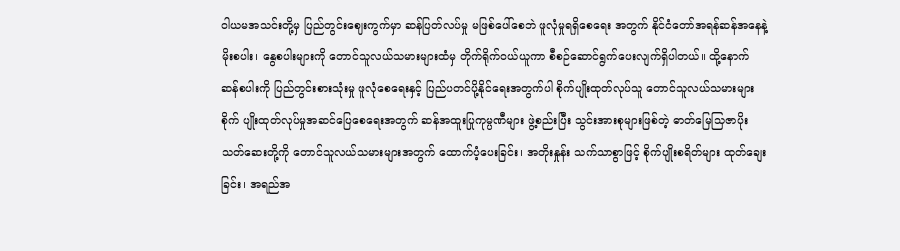ဝါယမအသင်းတို့မှ ပြည်တွင်းဈေးကွက်မှာ ဆန်ပြတ်လပ်မှု မဖြစ်ပေါ်စေဘဲ ဖူလုံမှုရရှိစေရေး အတွက် နိုင်ငံတော်အရန်ဆန်အနေနဲ့ မိုးစပါး၊ နွေစပါးများကို တောင်သူလယ်သမားများထံမှ တိုက်ရိုက်ဝယ်ယူကာ စီစဉ်ဆောင်ရွက်ပေးလျက်ရှိပါတယ်။ ထို့နောက် ဆန်စပါးကို ပြည်တွင်းစားသုံးမှု ဖူလုံစေရေးနှင့် ပြည်ပတင်ပို့နိုင်ရေးအတွက်ပါ စိုက်ပျိုးထုတ်လုပ်သူ တောင်သူလယ်သမားများ စိုက် ပျိုးထုတ်လုပ်မှုအဆင်ပြေစေရေးအတွက် ဆန်အထူးပြုကုမ္ပဏီများ ဖွဲ့စည်းပြီး သွင်းအားစုများဖြစ်တဲ့ ဓာတ်မြေသြဇာပိုးသတ်ဆေးတို့ကို တောင်သူလယ်သမားများအတွက် ထောက်ပံ့ပေးခြင်း၊ အတိုးနှုန်း သက်သာစွာဖြင့် စိုက်ပျိုးစရိတ်များ ထုတ်ချေးခြင်း၊ အရည်အ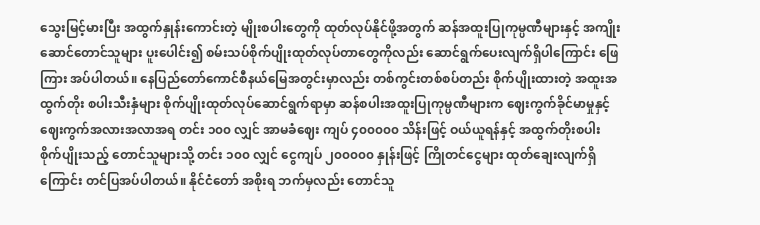သွေးမြင့်မားပြီး အထွက်နှုန်းကောင်းတဲ့ မျိုးစပါးတွေကို ထုတ်လုပ်နိုင်ဖို့အတွက် ဆန်အထူးပြုကုမ္ပဏီများနှင့် အကျိုးဆောင်တောင်သူများ ပူးပေါင်း၍ စမ်းသပ်စိုက်ပျိုးထုတ်လုပ်တာတွေကိုလည်း ဆောင်ရွက်ပေးလျက်ရှိပါကြောင်း ဖြေကြား အပ်ပါတယ်။ နေပြည်တော်ကောင်စီနယ်မြေအတွင်းမှာလည်း တစ်ကွင်းတစ်စပ်တည်း စိုက်ပျိုးထားတဲ့ အထူးအထွက်တိုး စပါးသီးနှံများ စိုက်ပျိုးထုတ်လုပ်ဆောင်ရွက်ရာမှာ ဆန်စပါးအထူးပြုကုမ္ပဏီများက ဈေးကွက်ခိုင်မာမှုနှင့် ဈေးကွက်အလားအလာအရ တင်း ၁၀၀ လျှင် အာမခံဈေး ကျပ် ၄၀၀၀၀၀ သိန်းဖြင့် ဝယ်ယူရန်နှင့် အထွက်တိုးစပါးစိုက်ပျိုးသည့် တောင်သူများသို့ တင်း ၁၀၀ လျှင် ငွေကျပ် ၂၀၀၀၀၀ နှုန်းဖြင့် ကြိုတင်ငွေများ ထုတ်ချေးလျက်ရှိကြောင်း တင်ပြအပ်ပါတယ်။ နိုင်ငံတော် အစိုးရ ဘက်မှလည်း တောင်သူ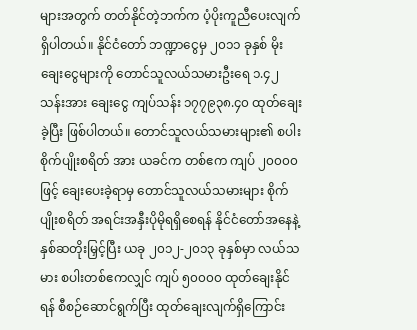များအတွက် တတ်နိုင်တဲ့ဘက်က ပံ့ပိုးကူညီပေးလျက်ရှိပါတယ်။ နိုင်ငံတော် ဘဏ္ဍာငွေမှ ၂၀၁၁ ခုနှစ် မိုးချေးငွေများကို တောင်သူလယ်သမားဦးရေ ၁.၄၂ သန်းအား ချေးငွေ ကျပ်သန်း ၁၇၇၉၃၈.၄၀ ထုတ်ချေးခဲ့ပြီး ဖြစ်ပါတယ်။ တောင်သူလယ်သမားများ၏ စပါးစိုက်ပျိုးစရိတ် အား ယခင်က တစ်ဧက ကျပ် ၂၀၀၀၀ ဖြင့် ချေးပေးခဲ့ရာမှ တောင်သူလယ်သမားများ စိုက်ပျိုးစရိတ် အရင်းအနှီးပိုမိုရရှိစေရန် နိုင်ငံတော်အနေနဲ့ နှစ်ဆတိုးမြှင့်ပြီး ယခု ၂၀၁၂-၂၀၁၃ ခုနှစ်မှာ လယ်သမား စပါးတစ်ဧကလျှင် ကျပ် ၅၀၀၀၀ ထုတ်ချေးနိုင်ရန် စီစဉ်ဆောင်ရွက်ပြီး ထုတ်ချေးလျက်ရှိကြောင်း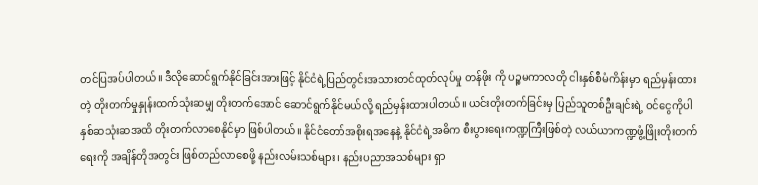တင်ပြအပ်ပါတယ်။ ဒီလိုဆောင်ရွက်နိုင်ခြင်းအားဖြင့် နိုင်ငံရဲ့ပြည်တွင်းအသားတင်ထုတ်လုပ်မှု တန်ဖိုး ကို ပဉ္စမကာလတို ငါးနှစ်စီမံကိန်းမှာ ရည်မှန်းထားတဲ့ တိုးတက်မှုနှုန်းထက်သုံးဆမျှ တိုးတက်အောင် ဆောင်ရွက်နိုင်မယ်လို့ ရည်မှန်းထားပါတယ်။ ယင်းတိုးတက်ခြင်းမှ ပြည်သူတစ်ဦးချင်းရဲ့ ဝင်ငွေကိုပါ နှစ်ဆသုံးဆအထိ တိုးတက်လာစေနိုင်မှာ ဖြစ်ပါတယ်။ နိုင်ငံတော်အစိုးရအနေနဲ့ နိုင်ငံရဲ့အဓိက စီးပွားရေးကဏ္ဍကြီးဖြစ်တဲ့ လယ်ယာကဏ္ဍဖွံ့ဖြိုးတိုးတက်ရေးကို အချိန်တိုအတွင်း ဖြစ်တည်လာစေဖို့ နည်းလမ်းသစ်များ၊ နည်းပညာအသစ်များ ရှာ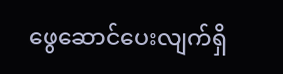ဖွေဆောင်ပေးလျက်ရှိ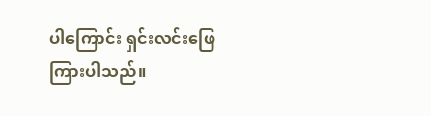ပါကြောင်း ရှင်းလင်းဖြေကြားပါသည်။